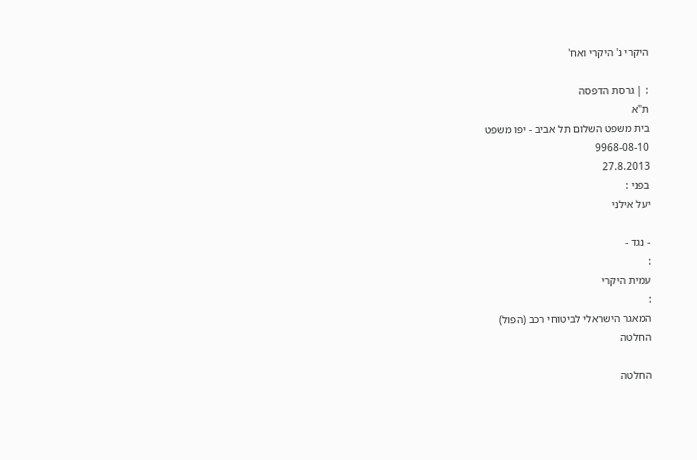היקרי נ' היקרי ואח'

: | גרסת הדפסה
ת"א
בית משפט השלום תל אביב - יפו משפט
9968-08-10
27.8.2013
בפני :
יעל אילני

- נגד -
:
עמית היקרי
:
המאגר הישראלי לביטוחי רכב (הפול)
החלטה

החלטה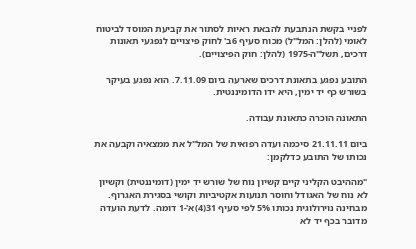לפניי בקשת הנתבעת להבאת ראיות לסתור את קביעת המוסד לביטוח לאומי (להלן: המל"ל) מכוח סעיף 6ב' לחוק פיצויים לנפגעי תאונות דרכים, תשל"ה-1975 (להלן: חוק הפיצויים).

התובע נפגע בתאונת דרכים שארעה ביום 7.11.09. הוא נפגע בעיקר בשורש כף יד ימין, היא ידו הדומיננטית.

התאונה הוכרה כתאונת עבודה.

ביום 21.11.11 סיכמה ועדה רפואית של המל"ל את ממצאיה וקבעה את נכותו של התובע כדלקמן:

"מההיבט הקליני קיים קשיון נוח של שורש יד ימין (דומיננטית) וקשיון לא נוח של האגודל וחוסר תנועות אקטיביות וקושי בסגירת האגרוף. מבחינה נוירולוגית נכותו 5% לפי סעיף 31(4)א'-1 דומה. לדעת הועדה מדובר בכף יד לא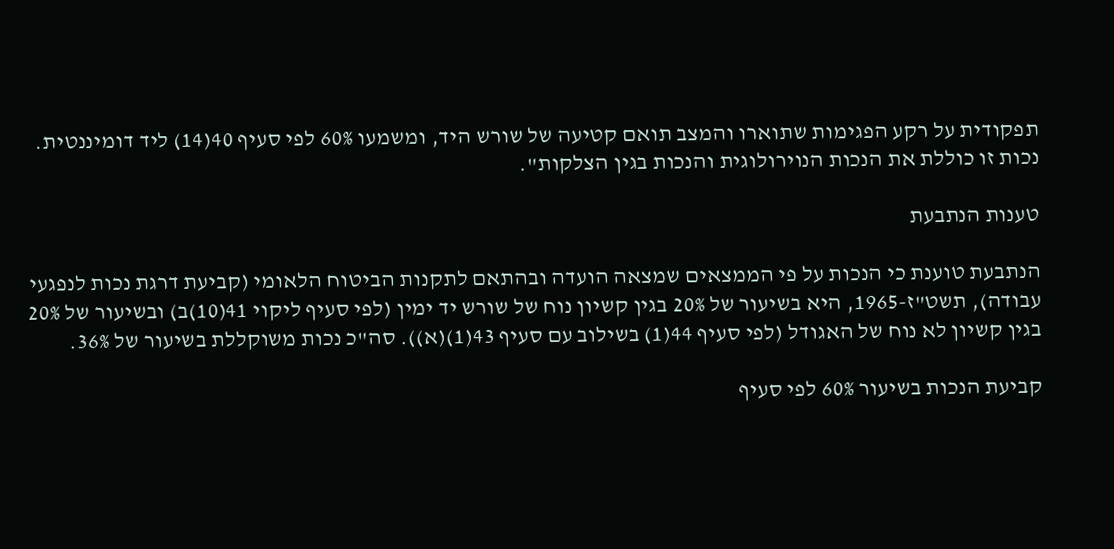תפקודית על רקע הפגימות שתוארו והמצב תואם קטיעה של שורש היד, ומשמעו 60% לפי סעיף 40(14) ליד דומיננטית. נכות זו כוללת את הנכות הנוירולוגית והנכות בגין הצלקות".

טענות הנתבעת

הנתבעת טוענת כי הנכות על פי הממצאים שמצאה הועדה ובהתאם לתקנות הביטוח הלאומי (קביעת דרגת נכות לנפגעי עבודה), תשט"ז-1965, היא בשיעור של 20% בגין קשיון נוח של שורש יד ימין (לפי סעיף ליקוי 41(10)ב) ובשיעור של 20% בגין קשיון לא נוח של האגודל (לפי סעיף 44(1) בשילוב עם סעיף 43(1)(א)). סה"כ נכות משוקללת בשיעור של 36%.

קביעת הנכות בשיעור 60% לפי סעיף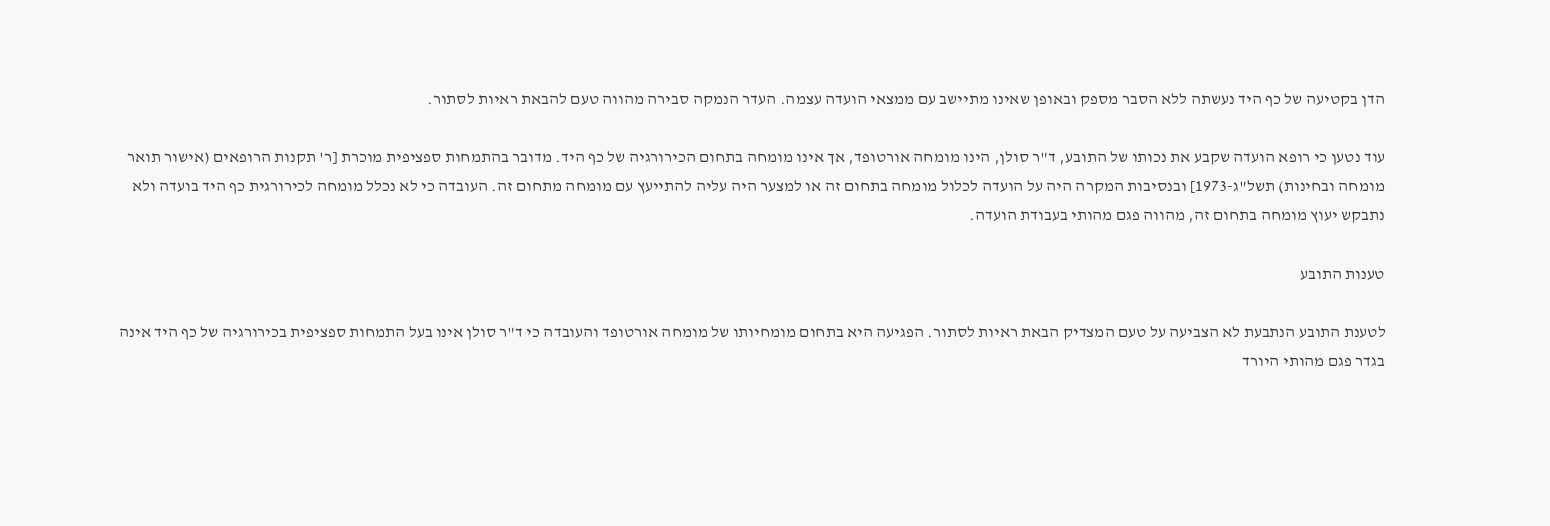הדן בקטיעה של כף היד נעשתה ללא הסבר מספק ובאופן שאינו מתיישב עם ממצאי הועדה עצמה. העדר הנמקה סבירה מהווה טעם להבאת ראיות לסתור.

עוד נטען כי רופא הועדה שקבע את נכותו של התובע, ד"ר סולן, הינו מומחה אורטופד, אך אינו מומחה בתחום הכירורגיה של כף היד. מדובר בהתמחות ספציפית מוכרת [ר' תקנות הרופאים (אישור תואר מומחה ובחינות) תשל"ג-1973] ובנסיבות המקרה היה על הועדה לכלול מומחה בתחום זה או למצער היה עליה להתייעץ עם מומחה מתחום זה. העובדה כי לא נכלל מומחה לכירורגית כף היד בועדה ולא נתבקש יעוץ מומחה בתחום זה, מהווה פגם מהותי בעבודת הועדה.

טענות התובע

לטענת התובע הנתבעת לא הצביעה על טעם המצדיק הבאת ראיות לסתור. הפגיעה היא בתחום מומחיותו של מומחה אורטופד והעובדה כי ד"ר סולן אינו בעל התמחות ספציפית בכירורגיה של כף היד אינה בגדר פגם מהותי היורד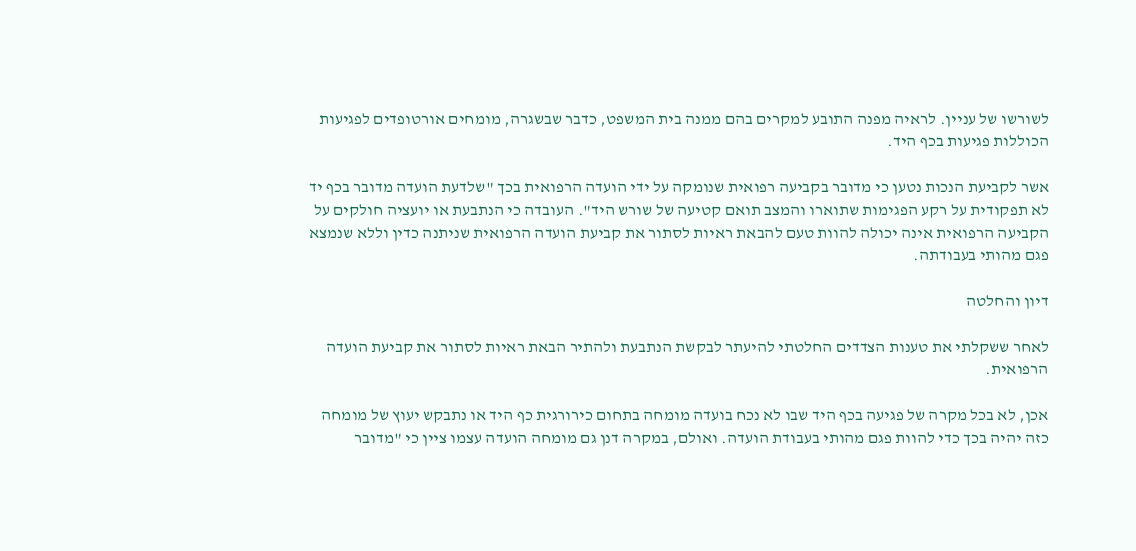לשורשו של עניין. לראיה מפנה התובע למקרים בהם ממנה בית המשפט, כדבר שבשגרה, מומחים אורטופדים לפגיעות הכוללות פגיעות בכף היד.

אשר לקביעת הנכות נטען כי מדובר בקביעה רפואית שנומקה על ידי הועדה הרפואית בכך "שלדעת הועדה מדובר בכף יד לא תפקודית על רקע הפגימות שתוארו והמצב תואם קטיעה של שורש היד". העובדה כי הנתבעת או יועציה חולקים על הקביעה הרפואית אינה יכולה להוות טעם להבאת ראיות לסתור את קביעת הועדה הרפואית שניתנה כדין וללא שנמצא פגם מהותי בעבודתה.

דיון והחלטה

לאחר ששקלתי את טענות הצדדים החלטתי להיעתר לבקשת הנתבעת ולהתיר הבאת ראיות לסתור את קביעת הועדה הרפואית.

אכן, לא בכל מקרה של פגיעה בכף היד שבו לא נכח בועדה מומחה בתחום כירורגית כף היד או נתבקש יעוץ של מומחה כזה יהיה בכך כדי להוות פגם מהותי בעבודת הועדה. ואולם, במקרה דנן גם מומחה הועדה עצמו ציין כי "מדובר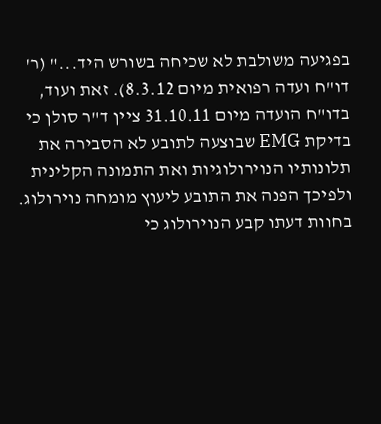בפגיעה משולבת לא שכיחה בשורש היד..." (ר' דו"ח ועדה רפואית מיום 8.3.12). זאת ועוד, בדו"ח הועדה מיום 31.10.11 ציין ד"ר סולן כי בדיקת EMG שבוצעה לתובע לא הסבירה את תלונותיו הנוירולוגיות ואת התמונה הקלינית ולפיכך הפנה את התובע ליעוץ מומחה נוירולוג. בחוות דעתו קבע הנוירולוג כי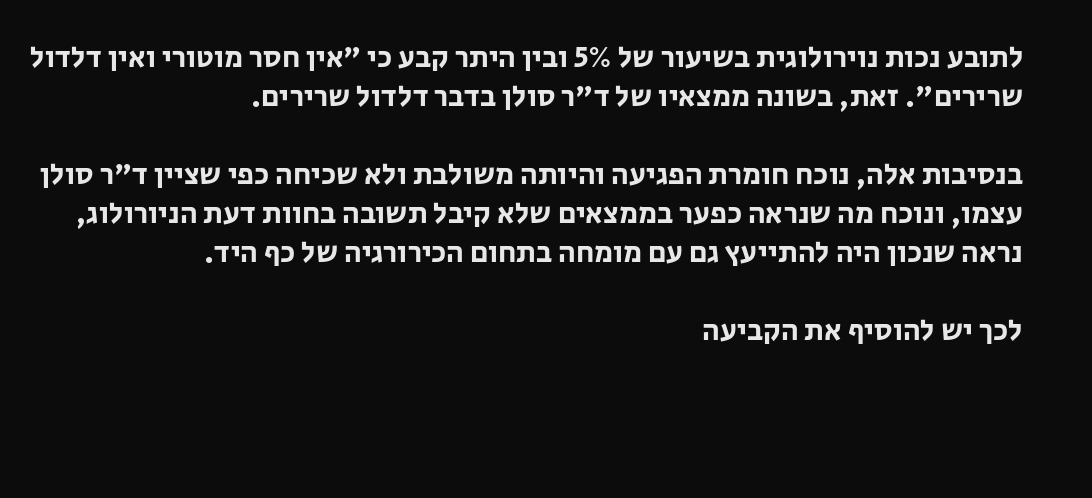לתובע נכות נוירולוגית בשיעור של 5% ובין היתר קבע כי "אין חסר מוטורי ואין דלדול שרירים". זאת, בשונה ממצאיו של ד"ר סולן בדבר דלדול שרירים.

בנסיבות אלה, נוכח חומרת הפגיעה והיותה משולבת ולא שכיחה כפי שציין ד"ר סולן עצמו, ונוכח מה שנראה כפער בממצאים שלא קיבל תשובה בחוות דעת הניורולוג, נראה שנכון היה להתייעץ גם עם מומחה בתחום הכירורגיה של כף היד.

לכך יש להוסיף את הקביעה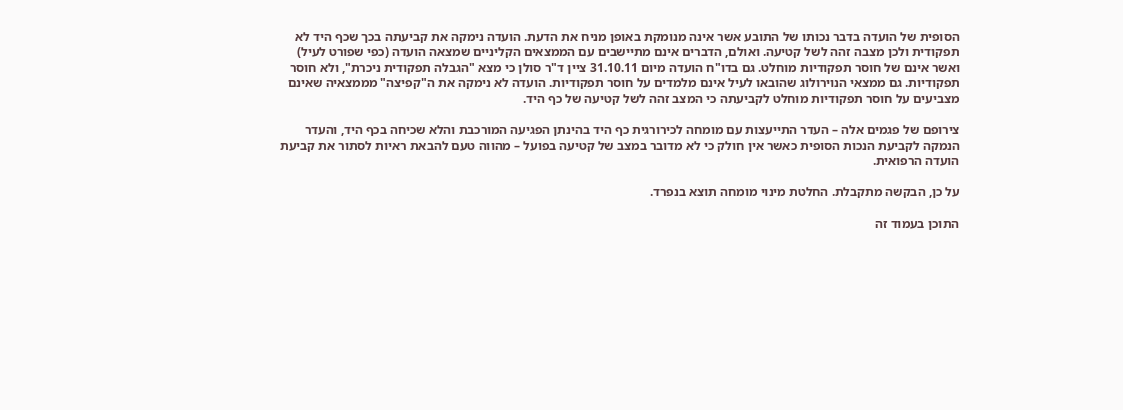הסופית של הועדה בדבר נכותו של התובע אשר אינה מנומקת באופן מניח את הדעת. הועדה נימקה את קביעתה בכך שכף היד לא תפקודית ולכן מצבה זהה לשל קטיעה. ואולם, הדברים אינם מתיישבים עם הממצאים הקליניים שמצאה הועדה (כפי שפורט לעיל) ואשר אינם של חוסר תפקודיות מוחלט. גם בדו"ח הועדה מיום 31.10.11 ציין ד"ר סולן כי מצא "הגבלה תפקודית ניכרת", ולא חוסר תפקודיות. גם ממצאי הנוירולוג שהובאו לעיל אינם מלמדים על חוסר תפקודיות. הועדה לא נימקה את ה"קפיצה" מממצאיה שאינם מצביעים על חוסר תפקודיות מוחלט לקביעתה כי המצב זהה לשל קטיעה של כף היד.

צירופם של פגמים אלה – העדר התייעצות עם מומחה לכירורגית כף היד בהינתן הפגיעה המורכבת והלא שכיחה בכף היד, והעדר הנמקה לקביעת הנכות הסופית כאשר אין חולק כי לא מדובר במצב של קטיעה בפועל – מהווה טעם להבאת ראיות לסתור את קביעת הועדה הרפואית.

על כן, הבקשה מתקבלת. החלטת מינוי מומחה תוצא בנפרד.

התוכן בעמוד זה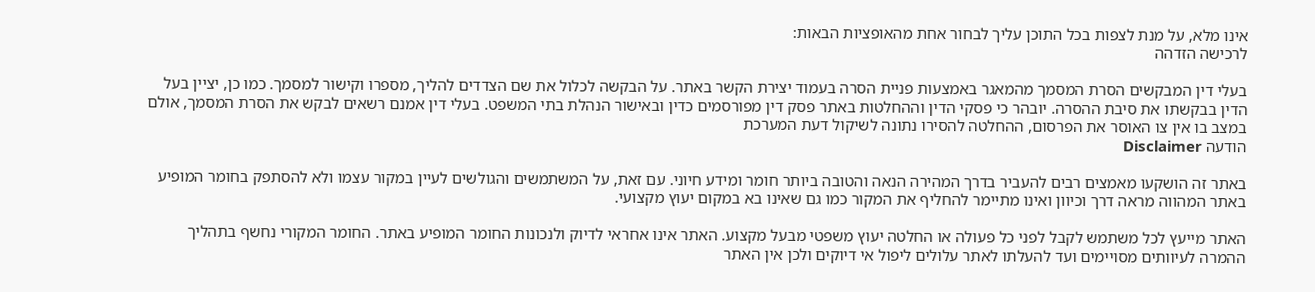אינו מלא, על מנת לצפות בכל התוכן עליך לבחור אחת מהאופציות הבאות:
לרכישה הזדהה

בעלי דין המבקשים הסרת המסמך מהמאגר באמצעות פניית הסרה בעמוד יצירת הקשר באתר. על הבקשה לכלול את שם הצדדים להליך, מספרו וקישור למסמך. כמו כן, יציין בעל הדין בבקשתו את סיבת ההסרה. יובהר כי פסקי הדין וההחלטות באתר פסק דין מפורסמים כדין ובאישור הנהלת בתי המשפט. בעלי דין אמנם רשאים לבקש את הסרת המסמך, אולם במצב בו אין צו האוסר את הפרסום, ההחלטה להסירו נתונה לשיקול דעת המערכת
הודעה Disclaimer

באתר זה הושקעו מאמצים רבים להעביר בדרך המהירה הנאה והטובה ביותר חומר ומידע חיוני. עם זאת, על המשתמשים והגולשים לעיין במקור עצמו ולא להסתפק בחומר המופיע באתר המהווה מראה דרך וכיוון ואינו מתיימר להחליף את המקור כמו גם שאינו בא במקום יעוץ מקצועי.

האתר מייעץ לכל משתמש לקבל לפני כל פעולה או החלטה יעוץ משפטי מבעל מקצוע. האתר אינו אחראי לדיוק ולנכונות החומר המופיע באתר. החומר המקורי נחשף בתהליך ההמרה לעיוותים מסויימים ועד להעלתו לאתר עלולים ליפול אי דיוקים ולכן אין האתר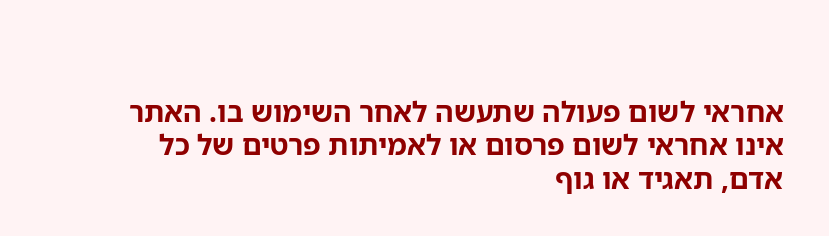אחראי לשום פעולה שתעשה לאחר השימוש בו. האתר אינו אחראי לשום פרסום או לאמיתות פרטים של כל אדם, תאגיד או גוף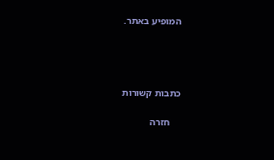המופיע באתר.




כתבות קשורות

    חזרה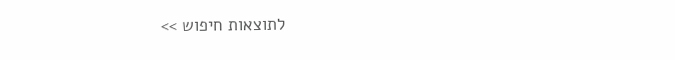לתוצאות חיפוש >>